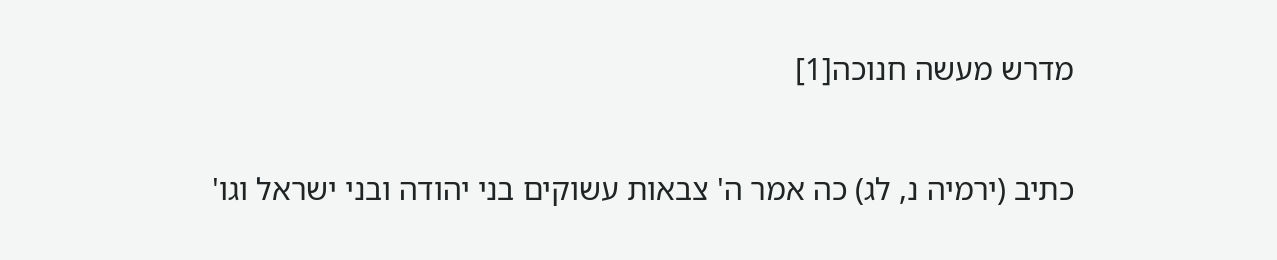מדרש מעשה חנוכה[1]

כתיב (ירמיה נ, לג) כה אמר ה' צבאות עשוקים בני יהודה ובני ישראל וגו'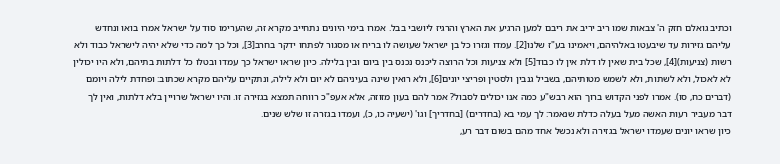וכתיב גואלם חזק ה' צבאות שמו ריב יריב את ריבם למען הרגיע את הארץ והרגיז ליושבי בבל. אמרו בימי היונים נתחייב מקרא זה, שהערימו סוד על ישראל אמרו בואו ונחדש עליהם גזירות עד שיבעטו באלהיהם, ויאמינו בע"ז שלנו[2]. עמדו וגזרו כל בן ישראל שעושה לו בריח או מסגור לפתחו ידקר בחרב[3], וכל כך למה כדי שלא יהיה לישראל כבוד ולא רשות (צניעות)[4], שכל בית שאין לו דלת אין לו כבוד[5] ולא צניעות וכל הרוצה ליכנס נכנס בין ביום ובין בלילה. כיון שראו ישראל כך עמדו ובטלו כל דלתות בתיהם, ולא היו יכולין לא לאכול, ולא לשתות, ולא לשמש מטותיהם, בשביל גנבין ולסטין ופריצי יונים[6], ולא רואין שינה בעיניהם לא יום ולא לילה, ונתקיים עליהם מקרא שכתוב: ופחדת לילה ויומם (דברים כח, סו). אמרו לפני הקדוש ברוך הוא רבש"ע כמה אנו יכולים לסבול? אמר להם בעון מזוזה, אלא אעפ"כ רווחה תמצא בגזירה זו. והיו ישראל שרויין בלא דלתות, ואין לך דבר מעביר רעות האשה מעל בעלה כדלת שנאמר: לך עמי בא (בחדרים) [בחדריך] וגו' (ישעיה כו, כ), ועמדו בגזרה זו שלש שנים.
כיון שראו יונים שעמדו ישראל בגזירה ולא נכשל אחד מהם בשום דבר רע,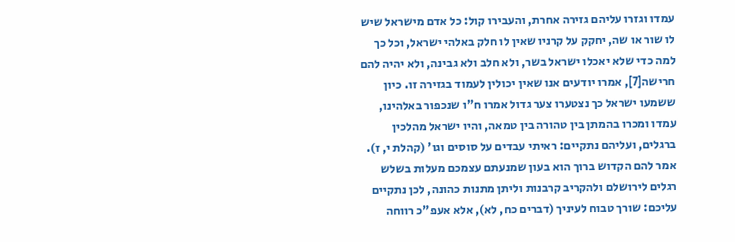עמדו וגזרו עליהם גזירה אחרת, והעבירו קול: כל אדם מישראל שיש לו שור או שה, יחקק על קרניו שאין לו חלק באלהי ישראל, וכל כך למה כדי שלא יאכלו ישראל בשר, ולא חלב ולא גבינה, ולא יהיה להם חרישה[7], אמרו יודעים אנו שאין יכולין לעמוד בגזירה זו. כיון ששמעו ישראל כך נצטערו צער גדול אמרו ח"ו שנכפור באלהינו, עמדו ומכרו בהמתן בין טהורה בין טמאה, והיו ישראל מהלכין ברגלים, ועליהם נתקיים: ראיתי עבדים על סוסים וגו' (קהלת י, ז). אמר להם הקדוש ברוך הוא בעון שמנעתם עצמכם מעלות בשלש רגלים לירושלם ולהקריב קרבנות וליתן מתנות כהונה, לכן נתקיים עליכם: שורך טבוח לעיניך (דברים כח, לא), אלא אעפ"כ רווחה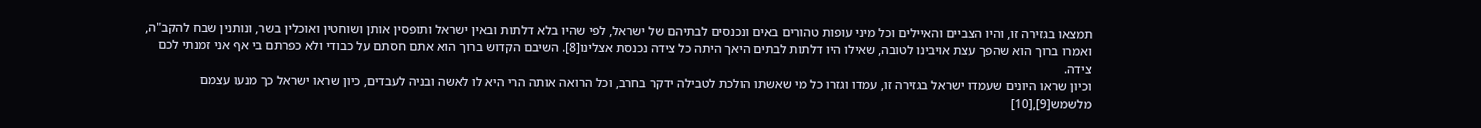תמצאו בגזירה זו, והיו הצביים והאיילים וכל מיני עופות טהורים באים ונכנסים לבתיהם של ישראל, לפי שהיו בלא דלתות ובאין ישראל ותופסין אותן ושוחטין ואוכלין בשר, ונותנין שבח להקב"ה, ואמרו ברוך הוא שהפך עצת אויבינו לטובה, שאילו היו דלתות לבתים היאך היתה כל צידה נכנסת אצלינו[8]. השיבם הקדוש ברוך הוא אתם חסתם על כבודי ולא כפרתם בי אף אני זמנתי לכם צידה.
וכיון שראו היונים שעמדו ישראל בגזירה זו, עמדו וגזרו כל מי שאשתו הולכת לטבילה ידקר בחרב, וכל הרואה אותה הרי היא לו לאשה ובניה לעבדים, כיון שראו ישראל כך מנעו עצמם מלשמש[9],[10]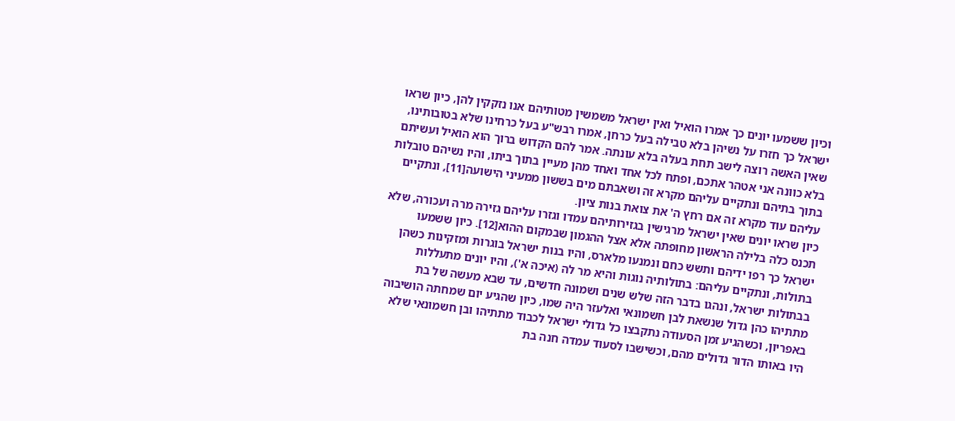וכיון ששמעו יונים כך אמרו הואיל ואין ישראל משמשין מטותיהם אנו נזקקין להן, כיון שראו ישראל כך חזרו על נשיהן בלא טבילה בעל כרחן, אמרו רבש"ע בעל כרחינו שלא בטובותינו, שאין האשה רוצה לישב תחת בעלה בלא עונתה. אמר להם הקדוש ברוך הוא הואיל ועשיתם בלא כוונה אני אטהר אתכם, ופתח לכל אחד ואחד מהן מעיין בתוך ביתו, והיו נשיהם טובלות בתוך בתיהם ונתקיים עליהם מקרא זה ושאבתם מים בששון ממעיני הישועה[11], ונתקיים עליהם עוד מקרא זה אם רחץ ה' את צואת בנות ציון.
כיון שראו יונים שאין ישראל מרגישין בגזירותיהם עמדו וגזרו עליהם גזירה מרה ועכורה, שלא תכנס כלה בלילה הראשון מחופתה אלא אצל ההגמון שבמקום ההוא[12]. כיון ששמעו ישראל כך רפו ידיהם ותשש כחם ונמנעו מלארס, והיו בנות ישראל בוגרות ומזקינות כשהן בתולות, ונתקיים עליהם: בתולותיה נוגות והיא מר לה (איכה א'), והיו יונים מתעללות בבתולות ישראל, ונהגו בדבר הזה שלש שנים ושמונה חדשים, עד שבא מעשה של בת מתתיהו כהן גדול שנשאת לבן חשמונאי ואלעזר היה שמו, כיון שהגיע יום שמחתה הושיבוה באפריון, וכשהגיע זמן הסעודה נתקבצו כל גדולי ישראל לכבוד מתתיהו ובן חשמונאי שלא היו באותו הדור גדולים מהם, וכשישבו לסעוד עמדה חנה בת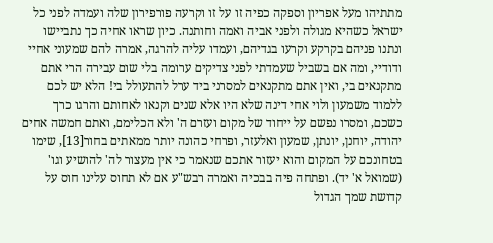מתתיהו מעל אפריון וספקה כפיה זו על זו וקרעה פורפירון שלה ועמדה לפני כל ישראל כשהיא מגולה ולפני אביה ואמה וחותנה. כיון שראו אחיה כך נתביישו ונתנו פניהם בקרקע וקרעו בגדיהם, ועמדו עליה להרגה, אמרה להם שמעוני אחיי ודודיי, ומה אם בשביל שעמדתי לפני צדיקים ערומה בלי שום עבירה הרי אתם מתקנאים בי, ואין אתם מתקנאים למסרני ביד ערל להתעולל בי! הלא יש לכם ללמוד משמעון ולוי אחי דינה שלא היו אלא שנים וקנאו לאחותם והרגו כרך כשכם, ומסרו נפשם על ייחוד של מקום ועזרם ה' ולא הכלימם, ואתם חמשה אחים יהודה, יוחנן, יונתן, שמעון ואלעזר, ופרחי כהונה יותר ממאתים בחור[13], שימו בטחונכם על המקום והוא יעזור אתכם שנאמר כי אין מעצור לה' להושיע וגו' (שמואל א' יד). ופתחה פיה בבכיה ואמרה רבש"ע אם לא תחוס עלינו חוס על קדושת שמך הגדול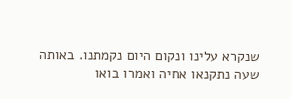שנקרא עלינו ונקום היום נקמתנו. באותה שעה נתקנאו אחיה ואמרו בואו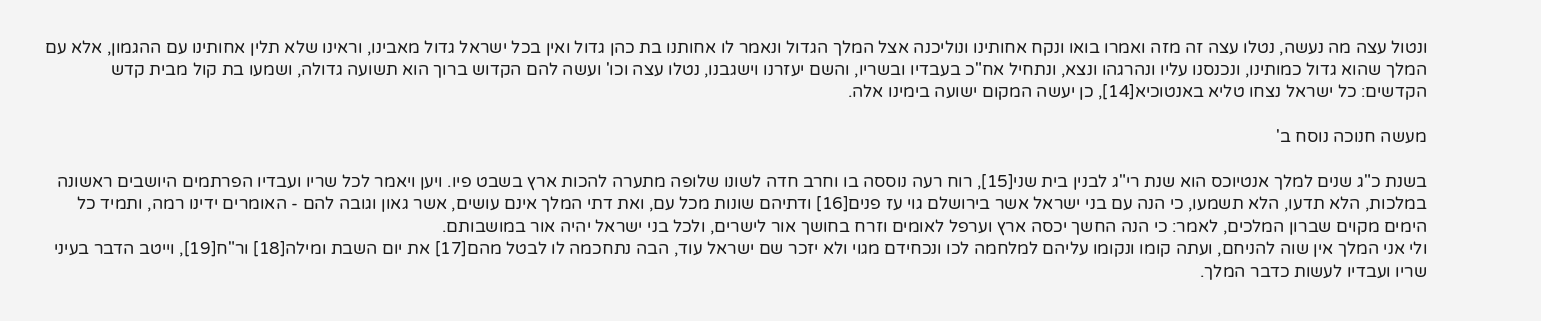ונטול עצה מה נעשה, נטלו עצה זה מזה ואמרו בואו ונקח אחותינו ונוליכנה אצל המלך הגדול ונאמר לו אחותנו בת כהן גדול ואין בכל ישראל גדול מאבינו, וראינו שלא תלין אחותינו עם ההגמון, אלא עם המלך שהוא גדול כמותינו, ונכנסנו עליו ונהרגהו ונצא, ונתחיל אח"כ בעבדיו ובשריו, והשם יעזרנו וישגבנו, נטלו עצה וכו' ועשה להם הקדוש ברוך הוא תשועה גדולה, ושמעו בת קול מבית קדש הקדשים: כל ישראל נצחו טליא באנטוכיא[14], כן יעשה המקום ישועה בימינו אלה.

מעשה חנוכה נוסח ב'

בשנת כ"ג שנים למלך אנטיוכס הוא שנת רי"ג לבנין בית שני[15], רוח רעה נוססה בו וחרב חדה לשונו שלופה מתערה להכות ארץ בשבט פיו. ויען ויאמר לכל שריו ועבדיו הפרתמים היושבים ראשונה במלכות, הלא תדעו, הלא תשמעו, כי הנה עם בני ישראל אשר בירושלם גוי עז פנים[16] ודתיהם שונות מכל עם, ואת דתי המלך אינם עושים, אשר גאון וגובה להם - האומרים ידינו רמה, ותמיד כל הימים מקוים שברון המלכים, לאמר: כי הנה החשך יכסה ארץ וערפל לאומים וזרח בחושך אור לישרים, ולכל בני ישראל יהיה אור במושבותם.
ולי אני המלך אין שוה להניחם, ועתה קומו ונקומו עליהם למלחמה לכו ונכחידם מגוי ולא יזכר שם ישראל עוד, הבה נתחכמה לו לבטל מהם[17] את יום השבת ומילה[18] ור"ח[19], וייטב הדבר בעיני שריו ועבדיו לעשות כדבר המלך.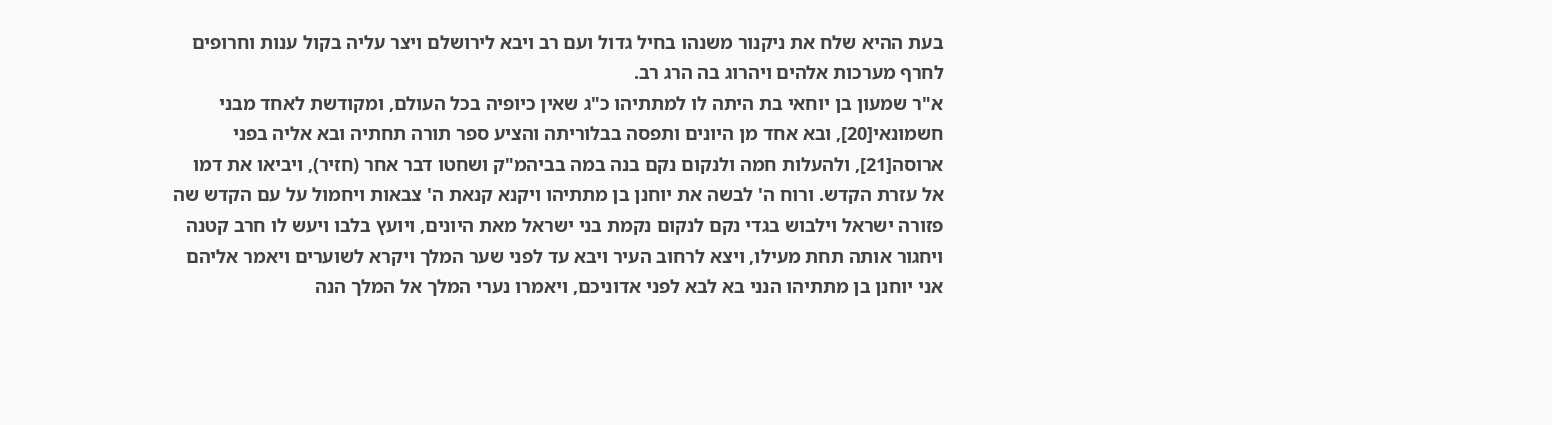בעת ההיא שלח את ניקנור משנהו בחיל גדול ועם רב ויבא לירושלם ויצר עליה בקול ענות וחרופים לחרף מערכות אלהים ויהרוג בה הרג רב.
א"ר שמעון בן יוחאי בת היתה לו למתתיהו כ"ג שאין כיופיה בכל העולם, ומקודשת לאחד מבני חשמונאי[20], ובא אחד מן היונים ותפסה בבלוריתה והציע ספר תורה תחתיה ובא אליה בפני ארוסה[21], ולהעלות חמה ולנקום נקם בנה במה בביהמ"ק ושחטו דבר אחר (חזיר), ויביאו את דמו אל עזרת הקדש. ורוח ה' לבשה את יוחנן בן מתתיהו ויקנא קנאת ה' צבאות ויחמול על עם הקדש שה פזורה ישראל וילבוש בגדי נקם לנקום נקמת בני ישראל מאת היונים, ויועץ בלבו ויעש לו חרב קטנה ויחגור אותה תחת מעילו, ויצא לרחוב העיר ויבא עד לפני שער המלך ויקרא לשוערים ויאמר אליהם אני יוחנן בן מתתיהו הנני בא לבא לפני אדוניכם, ויאמרו נערי המלך אל המלך הנה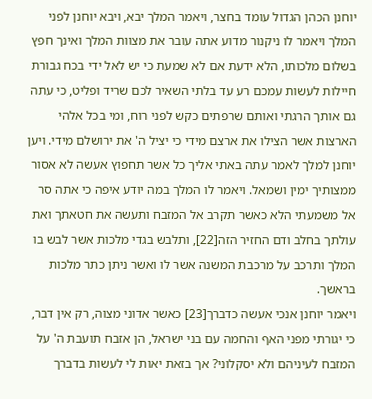יוחנן הכהן הגדול עומד בחצר, ויאמר המלך יבא, ויבא יוחנן לפני המלך ויאמר לו ניקנור מדוע אתה עובר את מצוות המלך ואינך חפץ בשלום מלכותו, הלא ידעת אם לא שמעת כי יש לאל ידי בכח גבורת חיילות לעשות עמכם רע עד בלתי השאיר לכם שריד ופליט, כי עתה גם אותך הרגתי ואותם שרפתים כקש לפני רוח, ומי בכל אלהי הארצות אשר הצילו את ארצם מידי כי יציל ה' את ירושלם מידי. ויען יוחנן למלך לאמר עתה באתי אליך כל אשר תחפוץ אעשה לא אסור ממצותיך ימין ושמאל. ויאמר לו המלך במה יודע איפה כי אתה סר אל משמעתי הלא כאשר תקרב אל המזבח ותעשה את חטאתך ואת עולתך בחלב ודם החזיר הזה[22], ותלבש בגדי מלכות אשר לבש בו המלך ותרכב על מרכבת המשנה אשר לו ואשר ניתן כתר מלכות בראשך.
ויאמר יוחנן אנכי אעשה כדברך[23] כאשר אדוני מצוה, רק אין דבר, כי יגורתי מפני האף והחמה עם בני ישראל, הן אזבח תועבת ה' על המזבח לעיניהם ולא יסקלוני? אך בזאת יאות לי לעשות בדברך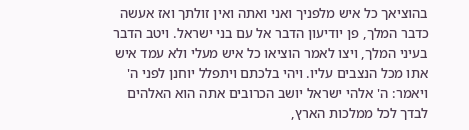בהוציאך כל איש מלפניך ואני ואתה ואין זולתך ואז אעשה כדבר המלך, פן יודיעון הדבר אל עם בני ישראל. ויטב הדבר בעיני המלך, ויצו לאמר הוציאו כל איש מעלי ולא עמד איש אתו מכל הנצבים עליו. ויהי בלכתם ויתפלל יוחנן לפני ה' ויאמר: ה' אלהי ישראל יושב הכרובים אתה הוא האלהים לבדך לכל ממלכות הארץ,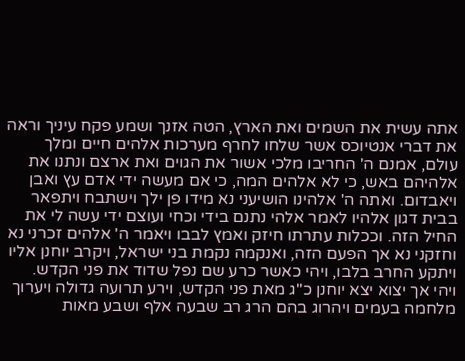אתה עשית את השמים ואת הארץ, הטה אזנך ושמע פקח עיניך וראה את דברי אנטיוכס אשר שלחו לחרף מערכות אלהים חיים ומלך עולם, אמנם ה' החריבו מלכי אשור את הגוים ואת ארצם ונתנו את אלהיהם באש, כי לא אלהים המה, כי אם מעשה ידי אדם עץ ואבן ויאבדום. ואתה ה' אלהינו הושיעני נא מידו פן ילך וישתבח ויתפאר בבית דגון אלהיו לאמר אלהי נתנם בידי וכחי ועוצם ידי עשה לי את החיל הזה. וככלות עתרתו חיזק ואמץ לבבו ויאמר ה' אלהים זכרני נא וחזקני נא אך הפעם הזה, ואנקמה נקמת בני ישראל, ויקרב יוחנן אליו ויתקע החרב בלבו, ויהי כאשר כרע שם נפל שדוד את פני הקדש.
ויהי אך יצוא יצא יוחנן כ"ג מאת פני הקדש, וירע תרועה גדולה ויערוך מלחמה בעמים ויהרוג בהם הרג רב שבעה אלף ושבע מאות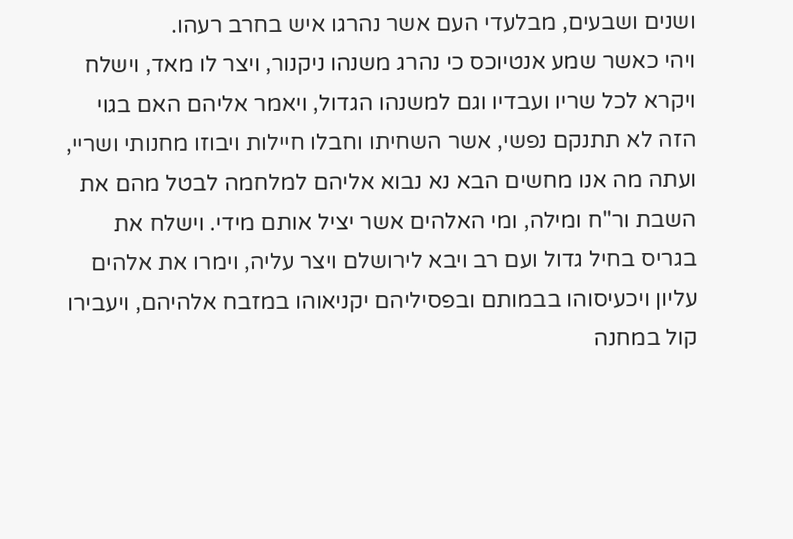ושנים ושבעים, מבלעדי העם אשר נהרגו איש בחרב רעהו.
ויהי כאשר שמע אנטיוכס כי נהרג משנהו ניקנור, ויצר לו מאד, וישלח ויקרא לכל שריו ועבדיו וגם למשנהו הגדול, ויאמר אליהם האם בגוי הזה לא תתנקם נפשי, אשר השחיתו וחבלו חיילות ויבוזו מחנותי ושריי, ועתה מה אנו מחשים הבא נא נבוא אליהם למלחמה לבטל מהם את השבת ור"ח ומילה, ומי האלהים אשר יציל אותם מידי. וישלח את בגריס בחיל גדול ועם רב ויבא לירושלם ויצר עליה, וימרו את אלהים עליון ויכעיסוהו בבמותם ובפסיליהם יקניאוהו במזבח אלהיהם, ויעבירו קול במחנה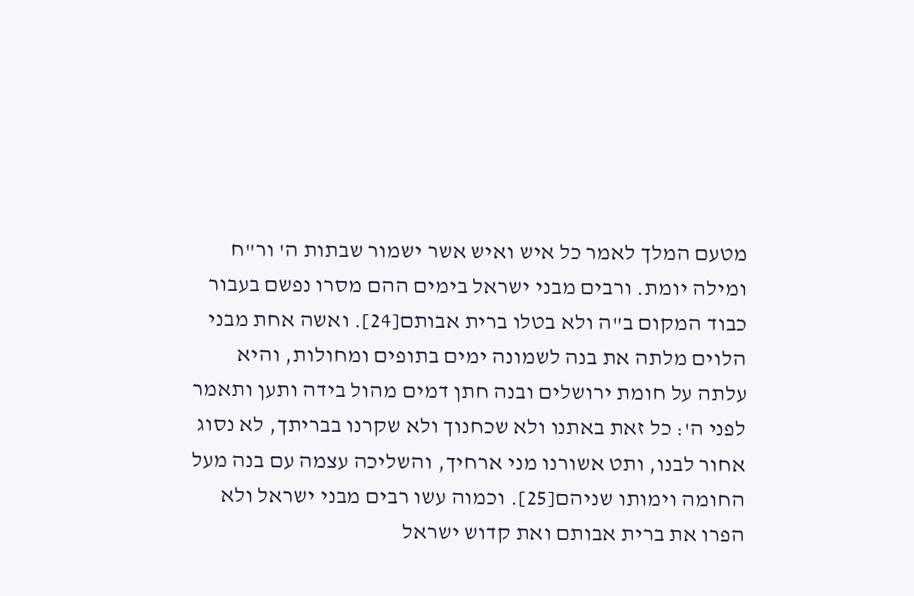מטעם המלך לאמר כל איש ואיש אשר ישמור שבתות ה' ור"ח ומילה יומת. ורבים מבני ישראל בימים ההם מסרו נפשם בעבור כבוד המקום ב"ה ולא בטלו ברית אבותם[24]. ואשה אחת מבני הלוים מלתה את בנה לשמונה ימים בתופים ומחולות, והיא עלתה על חומת ירושלים ובנה חתן דמים מהול בידה ותען ותאמר לפני ה': כל זאת באתנו ולא שכחנוך ולא שקרנו בבריתך, לא נסוג אחור לבנו, ותט אשורנו מני ארחיך, והשליכה עצמה עם בנה מעל החומה וימותו שניהם[25]. וכמוה עשו רבים מבני ישראל ולא הפרו את ברית אבותם ואת קדוש ישראל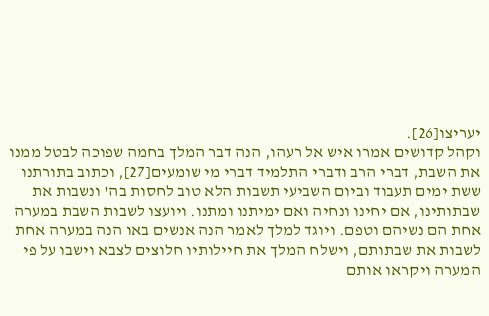יעריצו[26].
וקהל קדושים אמרו איש אל רעהו, הנה דבר המלך בחמה שפוכה לבטל ממנו את השבת, דברי הרב ודברי התלמיד דברי מי שומעים[27], וכתוב בתורתנו ששת ימים תעבוד וביום השביעי תשבות הלא טוב לחסות בה' ונשבות את שבתותינו, אם יחינו ונחיה ואם ימיתנו ומתנו. ויועצו לשבות השבת במערה אחת הם נשיהם וטפם. ויוגד למלך לאמר הנה אנשים באו הנה במערה אחת לשבות את שבתותם, וישלח המלך את חיילותיו חלוצים לצבא וישבו על פי המערה ויקראו אותם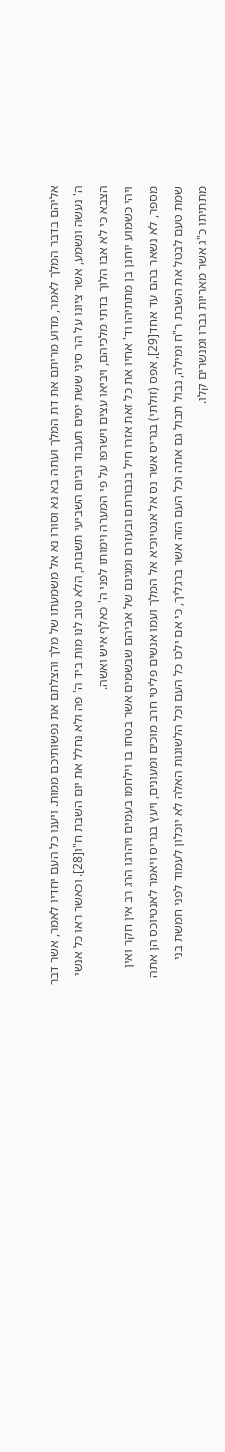אליהם בדבר המלך לאמר, מדוע מריתם את דת המלך ועתה בא נא וסורו נא אל משמעתו של מלך והצלתם את נפשותיכם ממות. ויענו כל העם יחדיו לאמר, אשר דבר ה' נעשה ונשמע, אשר ציונו על הר סיני ששת ימים תעבוד וביום השביעי תשבות, הלא טוב לנו מות ביד ה' פה ולא נחלל את יום השבת ח"ו[28]. וכאשר ראו כל אנשי הצבא כי לא אבו הלוך בדתי מלכיהם, ויביאו עצים וישרפו על פי המערה וימותו לפני ה' כאלף איש ואשה.
ויהי כשמוע יוחנן בן מתתיהו וד' אחיו את כל זאת אזרו חיל בגבורתם ובעזרם ומגינם של אביהם שבשמים אשר בטחו בו וילחמו בעמים ויהרגו הרג רב אין חקר ואין מספר, לא נשאר בהם עד אחד[29], אפס (זולתי) בגריס אשר נס אל אנטיוכיא אל המלך ועמו אנשים פליטי חרב מוכים ומעונים, ויעץ בגריס ויאמר לאנטיוכס הן אתה שמת טעם לבטל את השבת ר"ח ומילה, נבול תבול גם אתה וכל העם הזה אשר ברגליך, כי אם ילכו כל העם וכל הלשונות האלה לא יוכלון לעמוד לפני חמשת בני מתתיתו כ"ג אשר מאריות גברו ומנשרים קלו.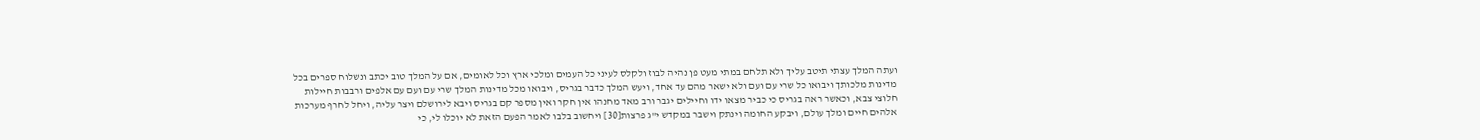ועתה המלך עצתי תיטב עליך ולא תלחם במתי מעט פן נהיה לבוז ולקלס לעיני כל העמים ומלכי ארץ וכל לאומים, אם על המלך טוב יכתב ונשלוח ספרים בכל מדינות מלכותך ויבואו כל שרי עם ועם ולא ישאר מהם עד אחד, ויעש המלך כדבר בגריס, ויבואו מכל מדינות המלך שרי עם ועם עם אלפים ורבבות חיילות חלוצי צבא, וכאשר ראה בגריס כי כביר מצאו ידו וחיילים יגבר ורב מאד מחנהו אין חקר ואין מספר קם בגריס ויבא לירושלם ויצר עליה, ויחל לחרף מערכות אלהים חיים ומלך עולם, ויבקע החומה וינתק וישבר במקדש י"ג פרצות[30] ויחשוב בלבו לאמר הפעם הזאת לא יוכלו לי, כי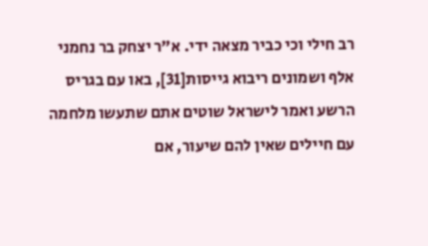רב חילי וכי כביר מצאה ידי. א"ר יצחק בר נחמני אלף ושמונים ריבוא גייסות[31], באו עם בגריס הרשע ואמר לישראל שוטים אתם שתעשו מלחמה עם חיילים שאין להם שיעור, אם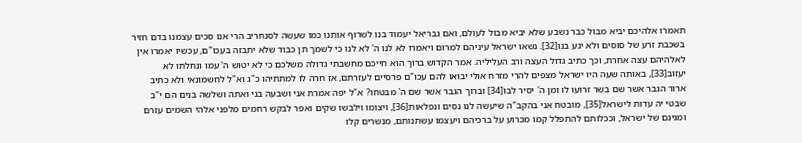תאמרו אלהיכם יביא מבול כבר נשבע שלא יביא מבול לעולם, ואם גבריאל יעמוד בנו לשרוף אותנו כמו שעשה לסנחריב הרי אנו סכים עצמנו בדם חזיר בשכבת זרע של סוסים ולא יגע בנו[32]. נשאו ישראל עיניהם למרום ויאמרו לא לנו ה' לא לנו כי לשמך תן כבוד שלא יתבזה בעכו"ם, עכשיו יאמרו אין לאלהיהם עצה אחרת, וכך כתיב גדול העצה ורב העליליה. אמר הקדוש ברוך הוא חייכם מחשבתי גדולה משלכם כי לא יטוש ה' עמו ונחלתו לא יעזוב[33], באותה שעה היו ישראל מצפים להרי מזרח אולי יבואו להם עכו"ם פרסיים לעזרתם, אז חרה לו למתתיהו כ"ג וא"ל לחשמונאי ולא כתיב ארור הגבר אשר שם בשר זרועו לו ומן ה' יסיר לבו[34] וברוך הגבר אשר שם ה' מבטחו? א"ל יפה אמרת אני ושבעה בני ואתה ושלשה בנים הם י"ב שבטי יה עדות לישראל[35], מובטח אני בהקב"ה שיעשה לנו נסים ונפלאות[36], ויצומו וילבשו שקים ואפר לבקש רחמים מלפני אלהי השמים עזרם ומגינם של ישראל, וככלותם להתפלל קמו מכרוע על ברכיהם ויעצמו עשתנותם, מנשרים קלו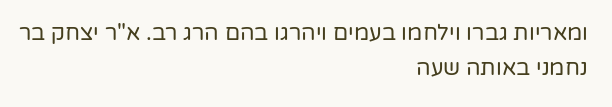ומאריות גברו וילחמו בעמים ויהרגו בהם הרג רב. א"ר יצחק בר נחמני באותה שעה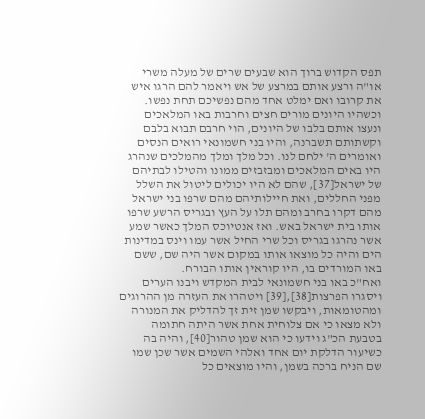תפס הקדוש ברוך הוא שבעים שרים של מעלה משרי או"ה ורצע אותם במרצע של אש ויאמר להם הרגו איש את קרובו ואם ימלט אחד מהם נפשיכם תחת נפשו. וכשהיו היונים מורים חצים וחרבות באו המלאכים ונעצו אותם בלבו של היונים, הוי חרבם תבוא בלבם וקשתותם תשברנה, והיו בני חשמונאי רואים הנסים ואומרים ה' ילחם לנו. וכל מלך ומלך מהמלכים שנהרג היו באים המלאכים ומבזבזים ממונו והטילו לבתיהם של ישראל[37], שהם לא היו יכולים ליטול את השלל מפני החללים, ואת חיילותיהם מהם שרפו בני ישראל מהם דקרו בחרב ומהם תלו על העץ ובגריס הרשע שרפו אותו בית ישראל באש. ואז אנטיוכס המלך כאשר שמע אשר נהרגו בגריס וכל שרי החיל אשר עמו וינס במדינות הים והיה כל מוצאו אותו במקום אשר היה שם, ששם באו המורדים בו, היו קוראין אותו הבורח.
ואח"כ באו בני חשמונאי לבית המקדש ויבנו הערים ויסגרו הפרצות[38],[39] ויטהרו את העזרה מן ההרוגים ומהטומאות, ויבקשו שמן זית זך להדליק את המנורה ולא מצאו כי אם צלוחית אחת אשר היתה חתומה בטבעת הכ"ג וידעו כי הוא שמן טהור[40], והיה בה כשיעור הדלקת יום אחד ואלהי השמים אשר שכן שמו שם הניח ברכה בשמן, והיו מוצאים כל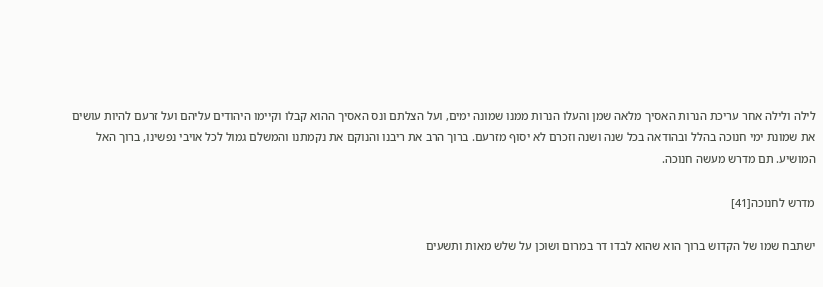לילה ולילה אחר עריכת הנרות האסיך מלאה שמן והעלו הנרות ממנו שמונה ימים, ועל הצלתם ונס האסיך ההוא קבלו וקיימו היהודים עליהם ועל זרעם להיות עושים את שמונת ימי חנוכה בהלל ובהודאה בכל שנה ושנה וזכרם לא יסוף מזרעם. ברוך הרב את ריבנו והנוקם את נקמתנו והמשלם גמול לכל אויבי נפשינו, ברוך האל המושיע. תם מדרש מעשה חנוכה.

מדרש לחנוכה[41]

ישתבח שמו של הקדוש ברוך הוא שהוא לבדו דר במרום ושוכן על שלש מאות ותשעים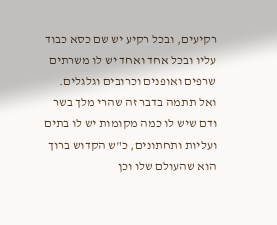רקיעים, ובכל רקיע יש שם כסא כבוד עליו ובכל אחד ואחד יש לו משרתים שרפים ואופנים וכרובים וגלגלים. ואל תתמה בדבר זה שהרי מלך בשר ודם שיש לו כמה מקומות יש לו בתים ועליות ותחתונים, כ"ש הקדוש ברוך הוא שהעולם שלו וכן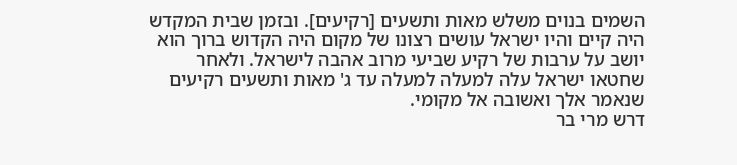השמים בנוים משלש מאות ותשעים [רקיעים]. ובזמן שבית המקדש היה קיים והיו ישראל עושים רצונו של מקום היה הקדוש ברוך הוא יושב על ערבות של רקיע שביעי מרוב אהבה לישראל. ולאחר שחטאו ישראל עלה למעלה למעלה עד ג' מאות ותשעים רקיעים שנאמר אלך ואשובה אל מקומי.
דרש מרי בר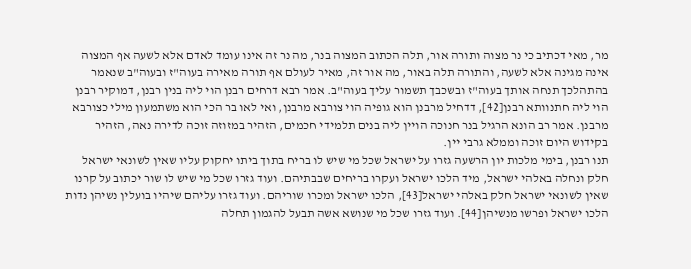מר, מאי דכתיב כי נר מצוה ותורה אור, תלה הכתוב המצוה בנר, מה נר זה אינו עומד לאדם אלא לשעה אף המצוה אינה מגינה אלא לשעה, והתורה תלה באור, מה אור זה, מאיר לעולם אף תורה מאירה בעוה"ז ובעוה"ב שנאמר בהתהלכך תנחה אותך בעוה"ז ובשכבך תשמור עליך בעוה"ב. אמר רבא דרחים רבנן הוי ליה בנין רבנן, דמוקיר רבנן הוי ליה חתנוותא רבנן[42], דדחיל מרבנן הוא גופיה הוי צורבא מרבנן, ואי לאו בר הכי הוא משתמעון מילי כצורבא מרבנן. אמר רב הונא הרגיל בנר חנוכה הויין ליה בנים תלמידי חכמים, הזהיר במזוזה זוכה לדירה נאה, הזהיר בקידוש היום זוכה וממלא גרבי יין.
תנו רבנן, בימי מלכות יון הרשעה גזרו על ישראל שכל מי שיש לו בריח בתוך ביתו יחקוק עליו שאין לשונאי ישראל חלק ונחלה באלהי ישראל, מיד הלכו ישראל ועקרו בריחים שבבתיהם. ועוד גזרו שכל מי שיש לו שור יכתוב על קרנו שאין לשונאי ישראל חלק באלהי ישראל[43], הלכו ישראל ומכרו שוריהם. ועוד גזרו עליהם שיהיו בועלין נשיהן נדות הלכו ישראל ופרשו מנשיהן[44]. ועוד גזרו שכל מי שנושא אשה תבעל להגמון תחלה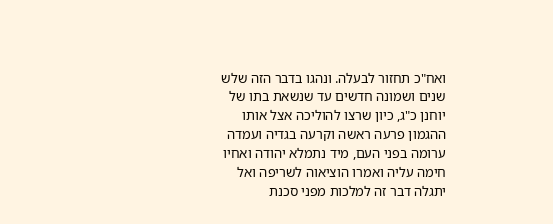ואח"כ תחזור לבעלה. ונהגו בדבר הזה שלש שנים ושמונה חדשים עד שנשאת בתו של יוחנן כ"ג, כיון שרצו להוליכה אצל אותו ההגמון פרעה ראשה וקרעה בגדיה ועמדה ערומה בפני העם, מיד נתמלא יהודה ואחיו חימה עליה ואמרו הוציאוה לשריפה ואל יתגלה דבר זה למלכות מפני סכנת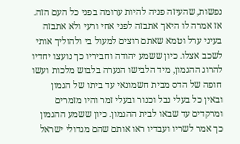נפשות, שהעיזה פניה להיות ערומה בפני כל העם הזה. אז אמרה לו היאך אתבזה לפני אחי ורעי ולא אתבזה בעיני ערל וטמא שאתם רוצים למעול בי ולהוליך אותי לשכב אצלו. כיון ששמע יהודה וחביריו כך נועצו יחדיו להרוג ההגמון, מיד הלבישו הנערה בלבוש מלכות ועשו חופה של הדס מבית חשמונאי עד ביתו של הגמון ובאין כל בעלי נבל וכנור ובעלי זמר והיו מזמרים ומרקדים עד שבאו לבית ההגמון. כיון ששמע ההגמון כך אמר לשריו ועבדיו ראו אותם שהם מגדולי ישראל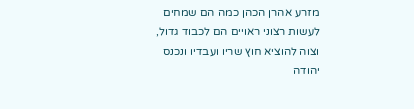מזרע אהרן הכהן כמה הם שמחים לעשות רצוני ראויים הם לכבוד גדול, וצוה להוציא חוץ שריו ועבדיו ונכנס יהודה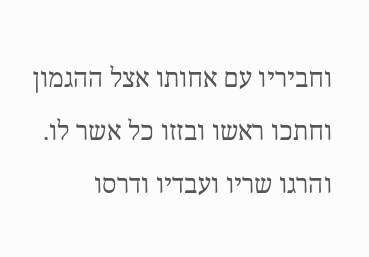וחביריו עם אחותו אצל ההגמון וחתכו ראשו ובזזו כל אשר לו. והרגו שריו ועבדיו ודרסו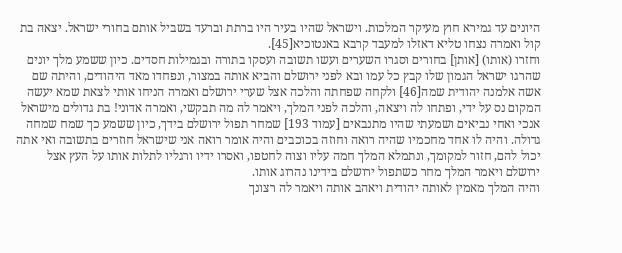היונים עד גמירא חוץ מעיקר המלכות. וישראל שהיו בעיר היו ברתת וברעד בשביל אותם בחורי ישראל. יצאה בת קול ואמרה נצחו טליא דאזלו למעבד קרבא באנטוכיא[45].
וחזרו (אותו) [אותן] בחורים וסגרו השערים ועשו תשובה ועסקו בתורה ובגמילות חסדים. כיון ששמע מלך יונים שהרגו ישראל הגמון שלו קבץ כל עמו ובא לפני ירושלם והביא אותה במצור, ונפחדו מאד היהודים, והיתה שם אשה אלמנה יהודית שמה[46] ולקחה שפחתה והלכה אצל שערי ירושלם ואמרה הניחו אותי לצאת שמא יעשה המקום נס על ידי, ופתחו לה ויצאה, והלכה לפני המלך, ויאמר לה מה תבקשי, ואמרה אדוני! בת גדולים מישראל אנכי ואחי נביאים ושמעתי שהיו מתנבאים [עמוד 193] שמחר תפול ירושלם בידך, כיון ששמע כך שמח שמחה גדולה. והיה לו אחד מחכמיו שהיה רואה וחוזה בכוכבים והיה אומר רואה אני שישראל חוזרים בתשובה ואי אתה יכול להם, חזור למקומך, ונתמלא המלך חמה עליו וצוה לחטפו, ואסרו ידיו ורגליו לתלות אותו על העץ אצל ירושלם ויאמר המלך מחר כשתפול ירושלם בידינו נהרוג אותו.
והיה המלך מאמין לאותה יהודית ויאהב אותה ויאמר לה רצונך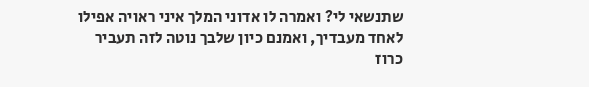שתנשאי לי? ואמרה לו אדוני המלך איני ראויה אפילו לאחד מעבדיך, ואמנם כיון שלבך נוטה לזה תעביר כרוז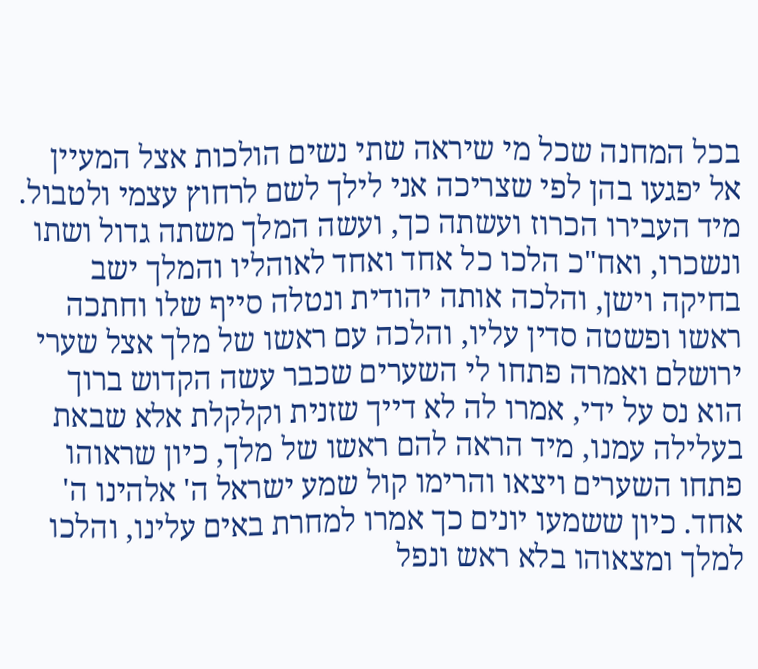בכל המחנה שכל מי שיראה שתי נשים הולכות אצל המעיין אל יפגעו בהן לפי שצריכה אני לילך לשם לרחוץ עצמי ולטבול. מיד העבירו הכרוז ועשתה כך, ועשה המלך משתה גדול ושתו ונשכרו, ואח"כ הלכו כל אחד ואחד לאוהליו והמלך ישב בחיקה וישן, והלכה אותה יהודית ונטלה סייף שלו וחתכה ראשו ופשטה סדין עליו, והלכה עם ראשו של מלך אצל שערי ירושלם ואמרה פתחו לי השערים שכבר עשה הקדוש ברוך הוא נס על ידי, אמרו לה לא דייך שזנית וקלקלת אלא שבאת בעלילה עמנו, מיד הראה להם ראשו של מלך, כיון שראוהו פתחו השערים ויצאו והרימו קול שמע ישראל ה' אלהינו ה' אחד. כיון ששמעו יונים כך אמרו למחרת באים עלינו, והלכו למלך ומצאוהו בלא ראש ונפל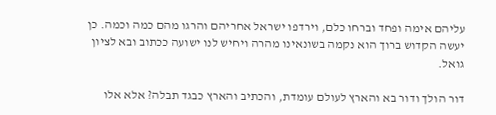עליהם אימה ופחד וברחו כלם, וירדפו ישראל אחריהם והרגו מהם כמה וכמה. כן יעשה הקדוש ברוך הוא נקמה בשונאינו מהרה ויחיש לנו ישועה ככתוב ובא לציון גואל.

דור הולך ודור בא והארץ לעולם עומדת, והכתיב והארץ כבגד תבלה? אלא אלו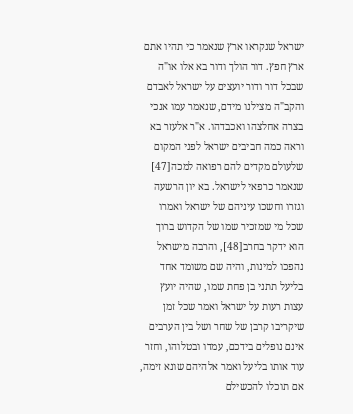ישראל שנקראו ארץ שנאמר כי תהיו אתם ארץ חפץ. דור הולך ודור בא אלו או"ה שבכל דור ודור יועצים על ישראל לאבדם והקב"ה מצילנו מידם, שנאמר עמו אנכי בצרה אחלצהו ואכבדהו. א"ר אלעזר בא וראה כמה חביבים ישראל לפני המקום שלעולם מקדים להם רפואה למכה[47] שנאמר כרפאי לישראל. בא יון הרשעה וגזרו וחשכו עיניהם של ישראל ואמרו שכל מי שמזכיר שמו של הקדוש ברוך הוא ידקר בחרב[48], והרבה מישראל נהפכו למינות, והיה שם משומד אחד בליעל תתני בן פחת שמו, שהיה יועץ עצות רעות על ישראל ואמר שכל זמן שיקריבו קרבן של שחר ושל בין הערבים אינם נופלים בידכם, עמדו ובטלוהו, וחזר עוד אותו בליעל ואמר אלהיהם שונא זימה, אם תוכלו להכשילם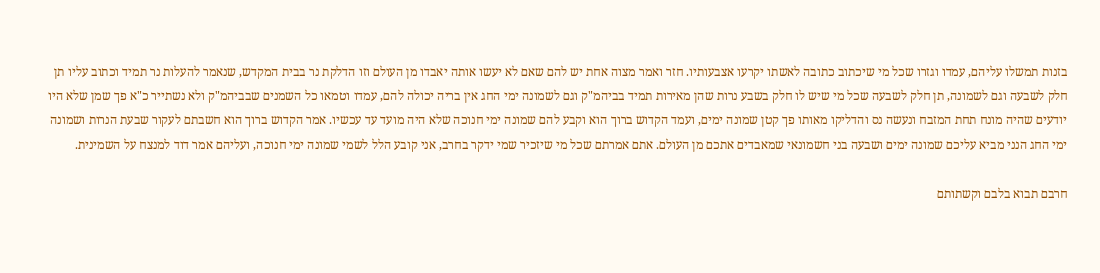בזנות תמשלו עליהם, עמדו וגזרו שכל מי שיכתוב כתובה לאשתו יקרעו אצבעותיו. חזר ואמר מצוה אחת יש להם שאם לא יעשו אותה יאבדו מן העולם וזו הדלקת נר בבית המקדש, שנאמר להעלות נר תמיד וכתוב עליו תן חלק לשבעה וגם לשמונה, תן חלק לשבעה שכל מי שיש לו חלק בשבע נרות שהן מאירות תמיד בביהמ"ק וגם לשמונה ימי החג אין בריה יכולה להם, עמדו וטמאו כל השמנים שבביהמ"ק ולא נשתייר כ"א פך שמן שלא היו יודעים שהיה מונח תחת המזבח ונעשה נס והדליקו מאותו פך קטן שמונה ימים, ועמד הקדוש ברוך הוא וקבע להם שמונה ימי חנוכה שלא היה מועד עד עכשיו. אמר הקדוש ברוך הוא חשבתם לעקור שבעת הנרות ושמונה ימי החג הנני מביא עליכם שמונה ימים ושבעה בני חשמונאי שמאבדים אתכם מן העולם. אתם אמרתם שכל מי שיזכיר שמי ידקר בחרב, אני קובע הלל לשמי שמונה ימי חנוכה, ועליהם אמר דוד למנצח על השמינית.

חרבם תבוא בלבם וקשתותם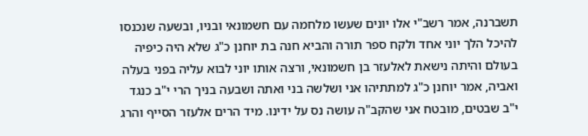תשברנה, אמר רשב"י אלו יונים שעשו מלחמה עם חשמונאי ובניו, ובשעה שנכנסו להיכל הלך יוני אחד ולקח ספר תורה והביא חנה בת יוחנן כ"ג שלא היה כיפיה בעולם והיתה נישאת לאלעזר בן חשמונאי, ורצה אותו יוני לבוא עליה בפני בעלה ואביה, אמר יוחנן כ"ג למתתיהו אני ושלשה בני ואתה ושבעה בניך הרי י"ב כנגד י"ב שבטים, מובטח אני שהקב"ה עושה נס על ידינו. מיד הרים אלעזר הסייף והרג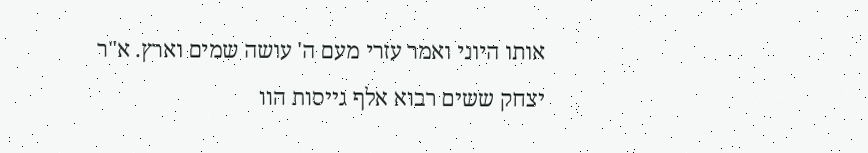אותו היוני ואמר עזרי מעם ה' עושה שמים וארץ. א"ר יצחק ששים רבוא אלף גייסות הוו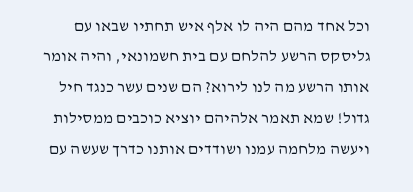וכל אחד מהם היה לו אלף איש תחתיו שבאו עם גליסקס הרשע להלחם עם בית חשמונאי, והיה אומר אותו הרשע מה לנו לירוא? הם שנים עשר כנגד חיל גדול! שמא תאמר אלהיהם יוציא כוכבים ממסילות ויעשה מלחמה עמנו ושודדים אותנו כדרך שעשה עם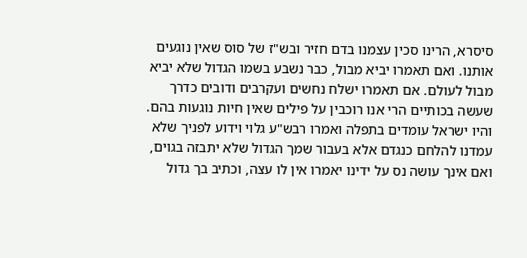סיסרא, הרינו סכין עצמנו בדם חזיר ובש"ז של סוס שאין נוגעים אותנו. ואם תאמרו יביא מבול, כבר נשבע בשמו הגדול שלא יביא מבול לעולם. אם תאמרו ישלח נחשים ועקרבים ודובים כדרך שעשה בכותיים הרי אנו רוכבין על פילים שאין חיות נוגעות בהם. והיו ישראל עומדים בתפלה ואמרו רבש"ע גלוי וידוע לפניך שלא עמדנו להלחם כנגדם אלא בעבור שמך הגדול שלא יתבזה בגוים, ואם אינך עושה נס על ידינו יאמרו אין לו עצה, וכתיב בך גדול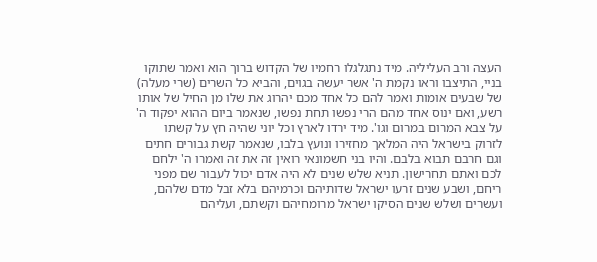העצה ורב העליליה. מיד נתגלגלו רחמיו של הקדוש ברוך הוא ואמר שתוקו בניי, התיצבו וראו נקמת ה' אשר יעשה בגוים, והביא כל השרים (שרי מעלה) של שבעים אומות ואמר להם כל אחד מכם יהרוג את שלו מן החיל של אותו רשע, ואם ינוס אחד מהם הרי נפשו תחת נפשו, שנאמר ביום ההוא יפקוד ה' על צבא המרום במרום וגו'. מיד ירדו לארץ וכל יוני שהיה חץ על קשתו לזרוק בישראל היה המלאך מחזירו ונועץ בלבו, שנאמר קשת גבורים חתים וגם חרבם תבוא בלבם. והיו בני חשמונאי רואין זה את זה ואמרו ה' ילחם לכם ואתם תחרישון. תניא שלש שנים לא היה אדם יכול לעבור שם מפני ריחם, ושבע שנים זרעו ישראל שדותיהם וכרמיהם בלא זבל מדם שלהם, ועשרים ושלש שנים הסיקו ישראל מרומחיהם וקשתם, ועליהם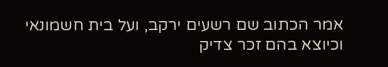אמר הכתוב שם רשעים ירקב, ועל בית חשמונאי וכיוצא בהם זכר צדיק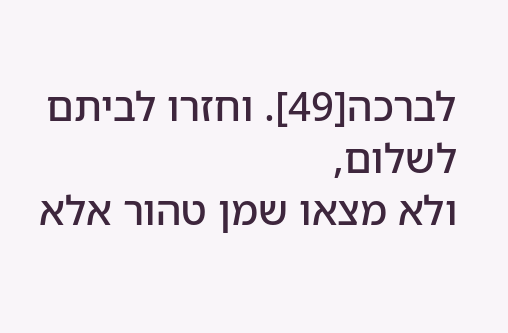לברכה[49]. וחזרו לביתם לשלום,
ולא מצאו שמן טהור אלא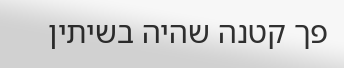פך קטנה שהיה בשיתין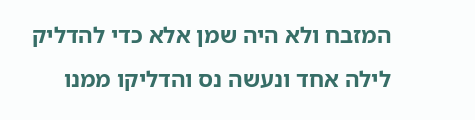המזבח ולא היה שמן אלא כדי להדליק לילה אחד ונעשה נס והדליקו ממנו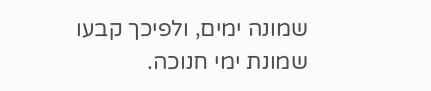שמונה ימים, ולפיכך קבעו שמונת ימי חנוכה.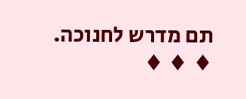תם מדרש לחנוכה.
♦ ♦ ♦